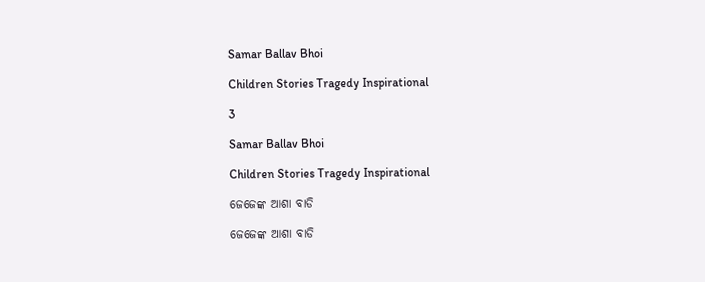Samar Ballav Bhoi

Children Stories Tragedy Inspirational

3

Samar Ballav Bhoi

Children Stories Tragedy Inspirational

ଜେଜେଙ୍କ ଆଶା ବାଡି

ଜେଜେଙ୍କ ଆଶା ବାଡି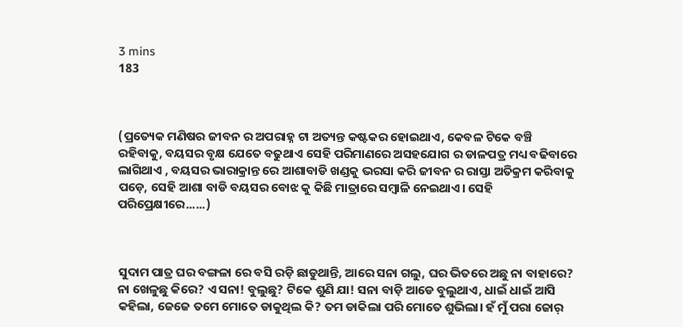3 mins
183



(ପ୍ରତ୍ୟେକ ମଣିଷର ଜୀବନ ର ଅପରାହ୍ନ ଟା ଅତ୍ୟନ୍ତ କଷ୍ଟକର ହୋଇଥାଏ, କେବଳ ଟିକେ ବଞ୍ଚି ରହିବାକୁ, ବୟସର ବୃକ୍ଷ ଯେତେ ବଢୁଥାଏ ସେହି ପରିମାଣରେ ଅସହଯୋଗ ର ଡାଳପତ୍ର ମଧ୍ୟ ବଢିବାରେ ଲାଗିଥାଏ , ବୟସର ଭାରାକ୍ରାନ୍ତ ରେ ଆଶାବାଡି ଖଣ୍ଡକୁ ଭରସା କରି ଜୀବନ ର ରାସ୍ତା ଅତିକ୍ରମ କରିବାକୁ ପଡ଼େ, ସେହି ଆଶା ବାଡି ବୟସର ବୋଝ କୁ କିଛି ମାତ୍ରାରେ ସମ୍ବାଳି ନେଇଥାଏ। ସେହି ପରିପ୍ରେକ୍ଷୀରେ......)



ସୁଦାମ ପାତ୍ର ଘର ବଙ୍ଗଳା ରେ ବସି ରଡ଼ି ଛାଡୁଥାନ୍ତି, ଆରେ ସନା ଗଲୁ, ଘର ଭିତରେ ଅଛୁ ନା ବାହାରେ? ନା ଖେଳୁଛୁ କିରେ? ଏ ସନା! ବୁଲୁଛୁ? ଟିକେ ଶୁଣି ଯା! ସନା ବାଡ଼ି ଆଡେ ବୁଲୁଥାଏ, ଧାଇଁ ଧାଇଁ ଆସି କହିଲା, ଜେଜେ ତମେ ମୋତେ ଡାକୁଥିଲ କି? ତମ ଡାକିଲା ପରି ମୋତେ ଶୁଭିଲା। ହଁ ମୁଁ ପରା ଜୋର୍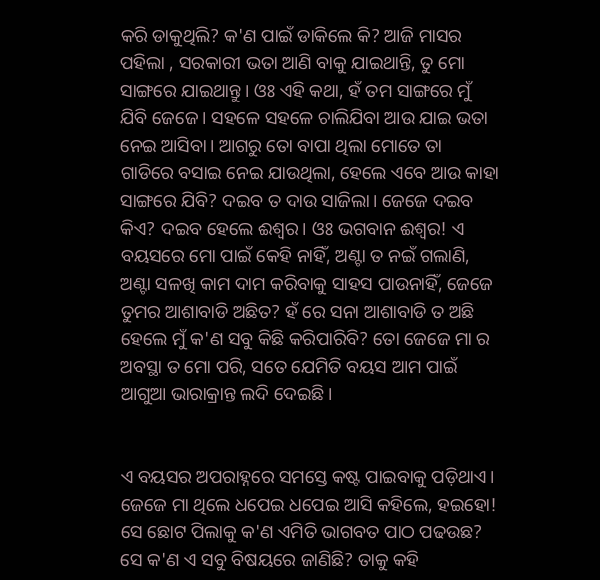କରି ଡାକୁଥିଲି? କ'ଣ ପାଇଁ ଡାକିଲେ କି? ଆଜି ମାସର ପହିଲା , ସରକାରୀ ଭତା ଆଣି ବାକୁ ଯାଇଥାନ୍ତି, ତୁ ମୋ ସାଙ୍ଗରେ ଯାଇଥାନ୍ତୁ। ଓଃ ଏହି କଥା, ହଁ ତମ ସାଙ୍ଗରେ ମୁଁ ଯିବି ଜେଜେ। ସହଳେ ସହଳେ ଚାଲିଯିବା ଆଉ ଯାଇ ଭତା ନେଇ ଆସିବା। ଆଗରୁ ତୋ ବାପା ଥିଲା ମୋତେ ତା ଗାଡିରେ ବସାଇ ନେଇ ଯାଉଥିଲା, ହେଲେ ଏବେ ଆଉ କାହା ସାଙ୍ଗରେ ଯିବି? ଦଇବ ତ ଦାଉ ସାଜିଲା। ଜେଜେ ଦଇବ କିଏ? ଦଇବ ହେଲେ ଈଶ୍ୱର। ଓଃ ଭଗବାନ ଈଶ୍ୱର! ଏ ବୟସରେ ମୋ ପାଇଁ କେହି ନାହିଁ, ଅଣ୍ଟା ତ ନଇଁ ଗଲାଣି, ଅଣ୍ଟା ସଳଖି କାମ ଦାମ କରିବାକୁ ସାହସ ପାଉନାହିଁ, ଜେଜେ ତୁମର ଆଶାବାଡି ଅଛିତ? ହଁ ରେ ସନା ଆଶାବାଡି ତ ଅଛି ହେଲେ ମୁଁ କ'ଣ ସବୁ କିଛି କରିପାରିବି? ତୋ ଜେଜେ ମା ର ଅବସ୍ଥା ତ ମୋ ପରି, ସତେ ଯେମିତି ବୟସ ଆମ ପାଇଁ ଆଗୁଆ ଭାରାକ୍ରାନ୍ତ ଲଦି ଦେଇଛି।


ଏ ବୟସର ଅପରାହ୍ନରେ ସମସ୍ତେ କଷ୍ଟ ପାଇବାକୁ ପଡ଼ିଥାଏ। ଜେଜେ ମା ଥିଲେ ଧପେଇ ଧପେଇ ଆସି କହିଲେ, ହଇହୋ! ସେ ଛୋଟ ପିଲାକୁ କ'ଣ ଏମିତି ଭାଗବତ ପାଠ ପଢଉଛ? ସେ କ'ଣ ଏ ସବୁ ବିଷୟରେ ଜାଣିଛି? ତାକୁ କହି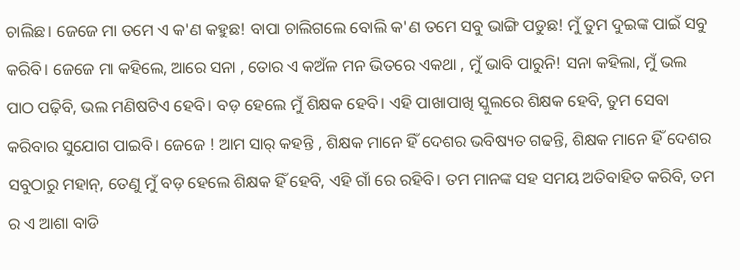ଚାଲିଛ। ଜେଜେ ମା ତମେ ଏ କ'ଣ କହୁଛ! ବାପା ଚାଲିଗଲେ ବୋଲି କ'ଣ ତମେ ସବୁ ଭାଙ୍ଗି ପଡୁଛ! ମୁଁ ତୁମ ଦୁଇଙ୍କ ପାଇଁ ସବୁ କରିବି। ଜେଜେ ମା କହିଲେ, ଆରେ ସନା , ତୋର ଏ କଅଁଳ ମନ ଭିତରେ ଏକଥା , ମୁଁ ଭାବି ପାରୁନି! ସନା କହିଲା, ମୁଁ ଭଲ ପାଠ ପଢ଼ିବି, ଭଲ ମଣିଷଟିଏ ହେବି। ବଡ଼ ହେଲେ ମୁଁ ଶିକ୍ଷକ ହେବି। ଏହି ପାଖାପାଖି ସ୍କୁଲରେ ଶିକ୍ଷକ ହେବି, ତୁମ ସେବା କରିବାର ସୁଯୋଗ ପାଇବି। ଜେଜେ ! ଆମ ସାର୍ କହନ୍ତି , ଶିକ୍ଷକ ମାନେ ହିଁ ଦେଶର ଭବିଷ୍ୟତ ଗଢନ୍ତି, ଶିକ୍ଷକ ମାନେ ହିଁ ଦେଶର ସବୁଠାରୁ ମହାନ୍, ତେଣୁ ମୁଁ ବଡ଼ ହେଲେ ଶିକ୍ଷକ ହିଁ ହେବି, ଏହି ଗାଁ ରେ ରହିବି। ତମ ମାନଙ୍କ ସହ ସମୟ ଅତିବାହିତ କରିବି, ତମ ର ଏ ଆଶା ବାଡି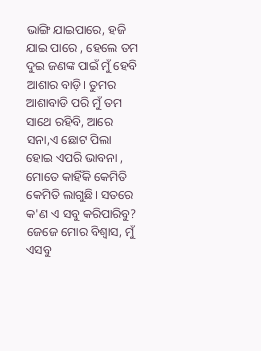ଭାଙ୍ଗି ଯାଇପାରେ, ହଜି ଯାଇ ପାରେ , ହେଲେ ତମ ଦୁଇ ଜଣଙ୍କ ପାଇଁ ମୁଁ ହେବି ଆଶାର ବାଡ଼ି। ତୁମର ଆଶାବାଡି ପରି ମୁଁ ତମ ସାଥେ ରହିବି, ଆରେ ସନା,ଏ ଛୋଟ ପିଲା ହୋଇ ଏପରି ଭାବନା , ମୋତେ କାହିଁକି କେମିତି କେମିତି ଲାଗୁଛି। ସତରେ କ'ଣ ଏ ସବୁ କରିପାରିବୁ? ଜେଜେ ମୋର ବିଶ୍ବାସ, ମୁଁ ଏସବୁ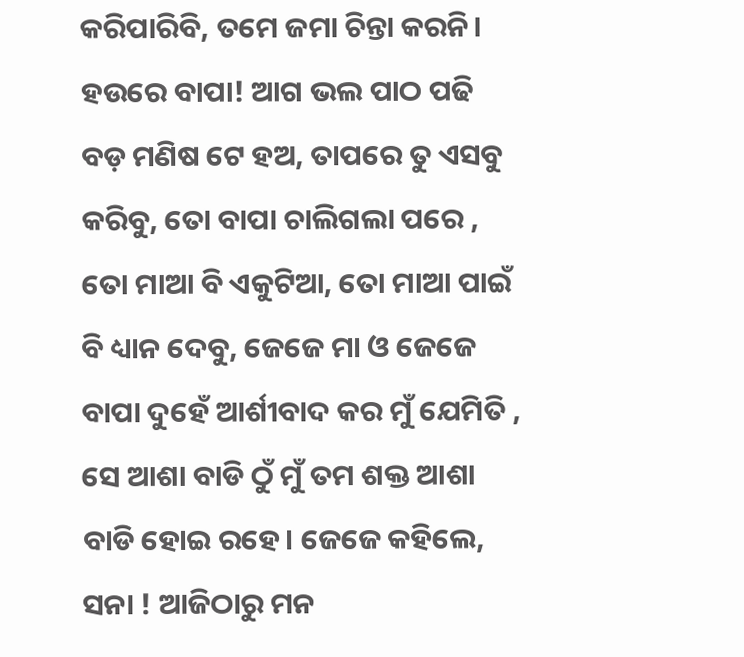କରିପାରିବି, ତମେ ଜମା ଚିନ୍ତା କରନି। ହଉରେ ବାପା! ଆଗ ଭଲ ପାଠ ପଢି ବଡ଼ ମଣିଷ ଟେ ହଅ, ତାପରେ ତୁ ଏସବୁ କରିବୁ, ତୋ ବାପା ଚାଲିଗଲା ପରେ , ତୋ ମାଆ ବି ଏକୁଟିଆ, ତୋ ମାଆ ପାଇଁ ବି ଧ୍ୟାନ ଦେବୁ, ଜେଜେ ମା ଓ ଜେଜେ ବାପା ଦୁହେଁ ଆର୍ଶୀବାଦ କର ମୁଁ ଯେମିତି , ସେ ଆଶା ବାଡି ଠୁଁ ମୁଁ ତମ ଶକ୍ତ ଆଶା ବାଡି ହୋଇ ରହେ। ଜେଜେ କହିଲେ, ସନା ! ଆଜିଠାରୁ ମନ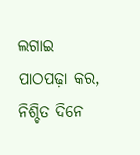ଲଗାଇ ପାଠପଢ଼ା କର, ନିଶ୍ଚିତ ଦିନେ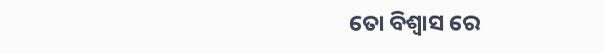ତୋ ବିଶ୍ୱାସ ରେ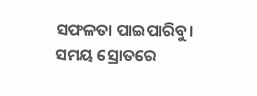ସଫଳତା ପାଇପାରିବୁ। ସମୟ ସ୍ରୋତରେ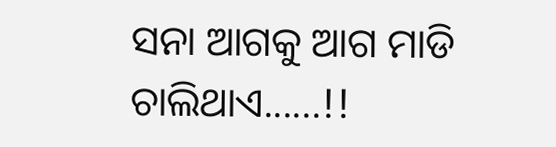ସନା ଆଗକୁ ଆଗ ମାଡି ଚାଲିଥାଏ......!!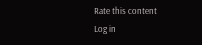Rate this content
Log in